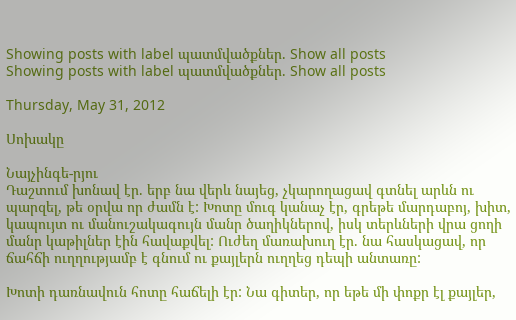Showing posts with label պատմվածքներ. Show all posts
Showing posts with label պատմվածքներ. Show all posts

Thursday, May 31, 2012

Սոխակը

Նայչինգե-րյու
Դաշտում խոնավ էր. երբ նա վերև նայեց, չկարողացավ գտնել արևն ու պարզել, թե օրվա որ ժամն է: Խոտը մուգ կանաչ էր, գրեթե մարդաբոյ, խիտ, կապույտ ու մանուշակագույն մանր ծաղիկներով, իսկ տերևների վրա ցողի մանր կաթիլներ էին հավաքվել: Ուժեղ մառախուղ էր. նա հասկացավ, որ ճահճի ուղղությամբ է գնում ու քայլերն ուղղեց դեպի անտառը:

Խոտի դառնավուն հոտը հաճելի էր: Նա գիտեր, որ եթե մի փոքր էլ քայլեր,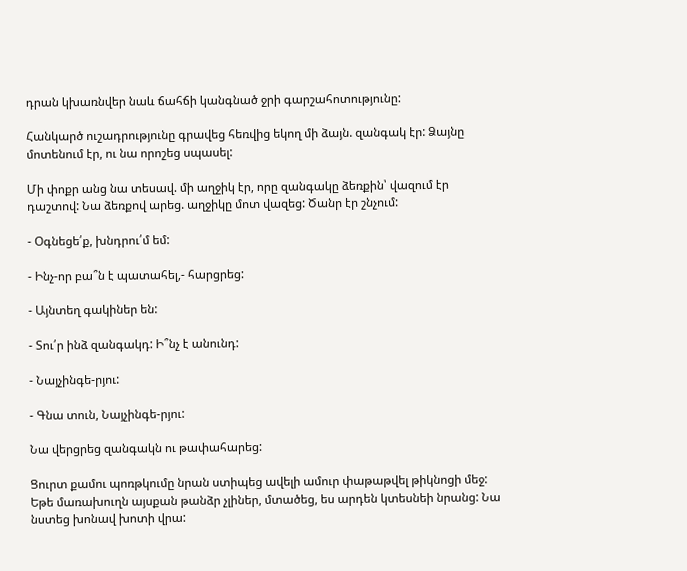դրան կխառնվեր նաև ճահճի կանգնած ջրի գարշահոտությունը:

Հանկարծ ուշադրությունը գրավեց հեռվից եկող մի ձայն. զանգակ էր: Ձայնը մոտենում էր, ու նա որոշեց սպասել:

Մի փոքր անց նա տեսավ. մի աղջիկ էր, որը զանգակը ձեռքին՝ վազում էր դաշտով: Նա ձեռքով արեց. աղջիկը մոտ վազեց: Ծանր էր շնչում:

- Օգնեցե՛ք, խնդրու՛մ եմ:

- Ինչ-որ բա՞ն է պատահել,- հարցրեց:

- Այնտեղ գակիներ են:

- Տու՛ր ինձ զանգակդ: Ի՞նչ է անունդ:

- Նայչինգե-րյու:

- Գնա տուն, Նայչինգե-րյու:

Նա վերցրեց զանգակն ու թափահարեց:

Ցուրտ քամու պոռթկումը նրան ստիպեց ավելի ամուր փաթաթվել թիկնոցի մեջ: Եթե մառախուղն այսքան թանձր չլիներ, մտածեց, ես արդեն կտեսնեի նրանց: Նա նստեց խոնավ խոտի վրա: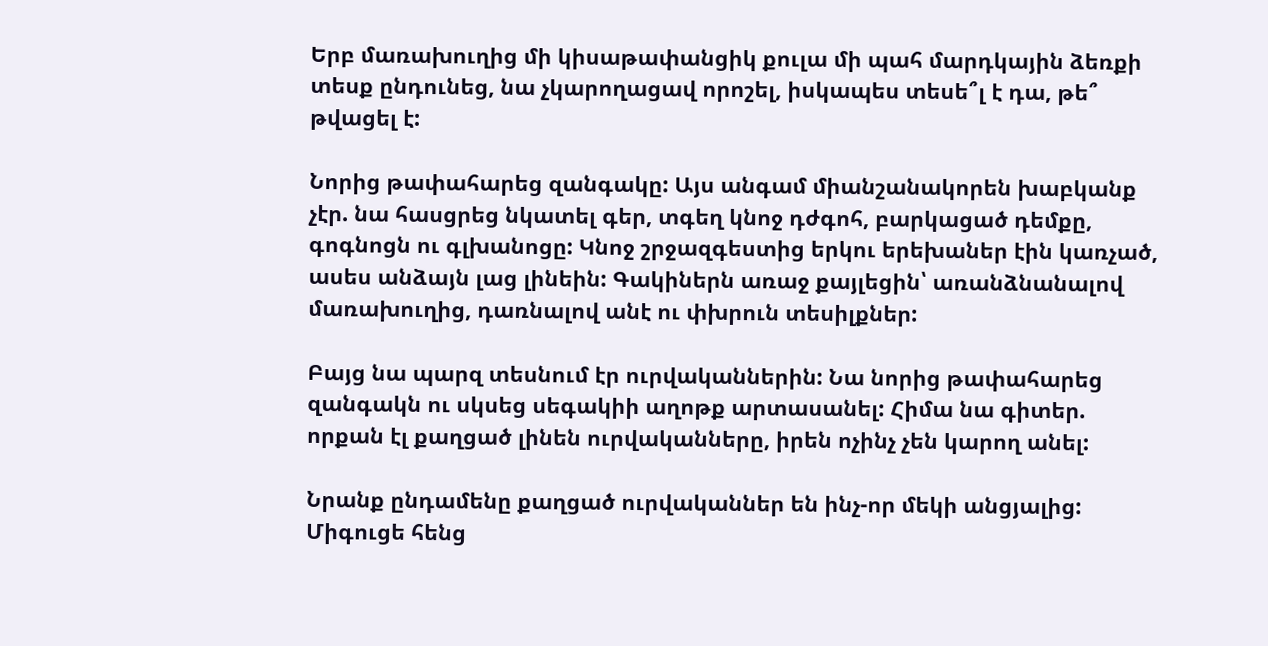Երբ մառախուղից մի կիսաթափանցիկ քուլա մի պահ մարդկային ձեռքի տեսք ընդունեց, նա չկարողացավ որոշել, իսկապես տեսե՞լ է դա, թե՞ թվացել է:

Նորից թափահարեց զանգակը: Այս անգամ միանշանակորեն խաբկանք չէր. նա հասցրեց նկատել գեր, տգեղ կնոջ դժգոհ, բարկացած դեմքը, գոգնոցն ու գլխանոցը: Կնոջ շրջազգեստից երկու երեխաներ էին կառչած, ասես անձայն լաց լինեին: Գակիներն առաջ քայլեցին՝ առանձնանալով մառախուղից, դառնալով անէ ու փխրուն տեսիլքներ:

Բայց նա պարզ տեսնում էր ուրվականներին: Նա նորից թափահարեց զանգակն ու սկսեց սեգակիի աղոթք արտասանել: Հիմա նա գիտեր. որքան էլ քաղցած լինեն ուրվականները, իրեն ոչինչ չեն կարող անել:

Նրանք ընդամենը քաղցած ուրվականներ են ինչ-որ մեկի անցյալից: Միգուցե հենց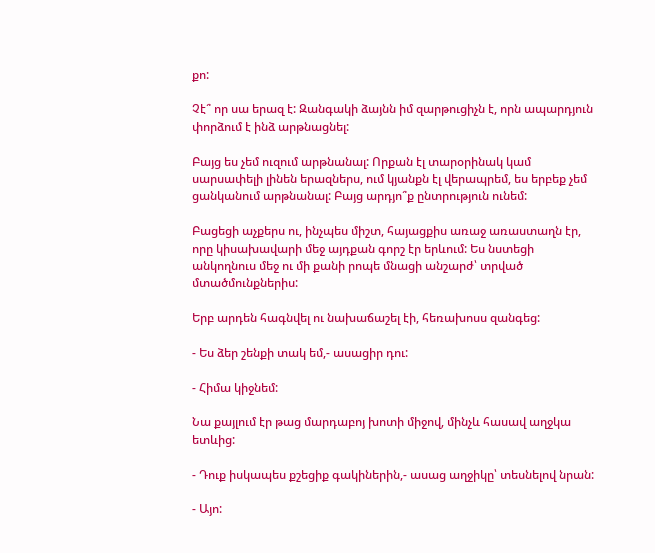քո:

Չէ՞ որ սա երազ է: Զանգակի ձայնն իմ զարթուցիչն է, որն ապարդյուն փորձում է ինձ արթնացնել:

Բայց ես չեմ ուզում արթնանալ: Որքան էլ տարօրինակ կամ սարսափելի լինեն երազներս, ում կյանքն էլ վերապրեմ, ես երբեք չեմ ցանկանում արթնանալ: Բայց արդյո՞ք ընտրություն ունեմ:

Բացեցի աչքերս ու, ինչպես միշտ, հայացքիս առաջ առաստաղն էր, որը կիսախավարի մեջ այդքան գորշ էր երևում: Ես նստեցի անկողնուս մեջ ու մի քանի րոպե մնացի անշարժ՝ տրված մտածմունքներիս:

Երբ արդեն հագնվել ու նախաճաշել էի, հեռախոսս զանգեց:

- Ես ձեր շենքի տակ եմ,- ասացիր դու:

- Հիմա կիջնեմ:

Նա քայլում էր թաց մարդաբոյ խոտի միջով, մինչև հասավ աղջկա ետևից:

- Դուք իսկապես քշեցիք գակիներին,- ասաց աղջիկը՝ տեսնելով նրան:

- Այո: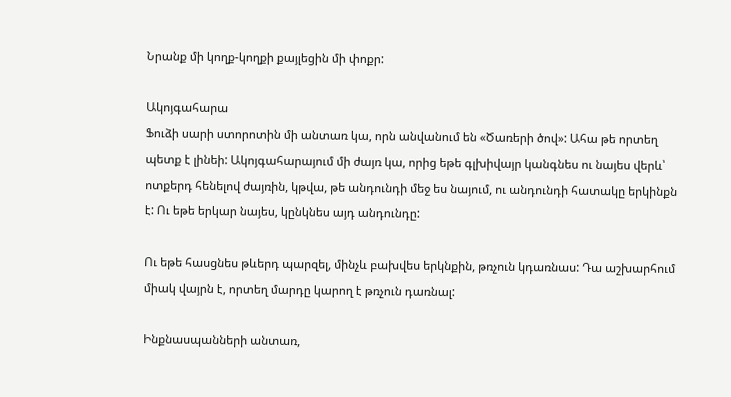Նրանք մի կողք-կողքի քայլեցին մի փոքր:

Ակոյգահարա
Ֆուձի սարի ստորոտին մի անտառ կա, որն անվանում են «Ծառերի ծով»: Ահա թե որտեղ պետք է լինեի: Ակոյգահարայում մի ժայռ կա, որից եթե գլխիվայր կանգնես ու նայես վերև՝ ոտքերդ հենելով ժայռին, կթվա, թե անդունդի մեջ ես նայում, ու անդունդի հատակը երկինքն է: Ու եթե երկար նայես, կընկնես այդ անդունդը:

Ու եթե հասցնես թևերդ պարզել, մինչև բախվես երկնքին, թռչուն կդառնաս: Դա աշխարհում միակ վայրն է, որտեղ մարդը կարող է թռչուն դառնալ:

Ինքնասպանների անտառ,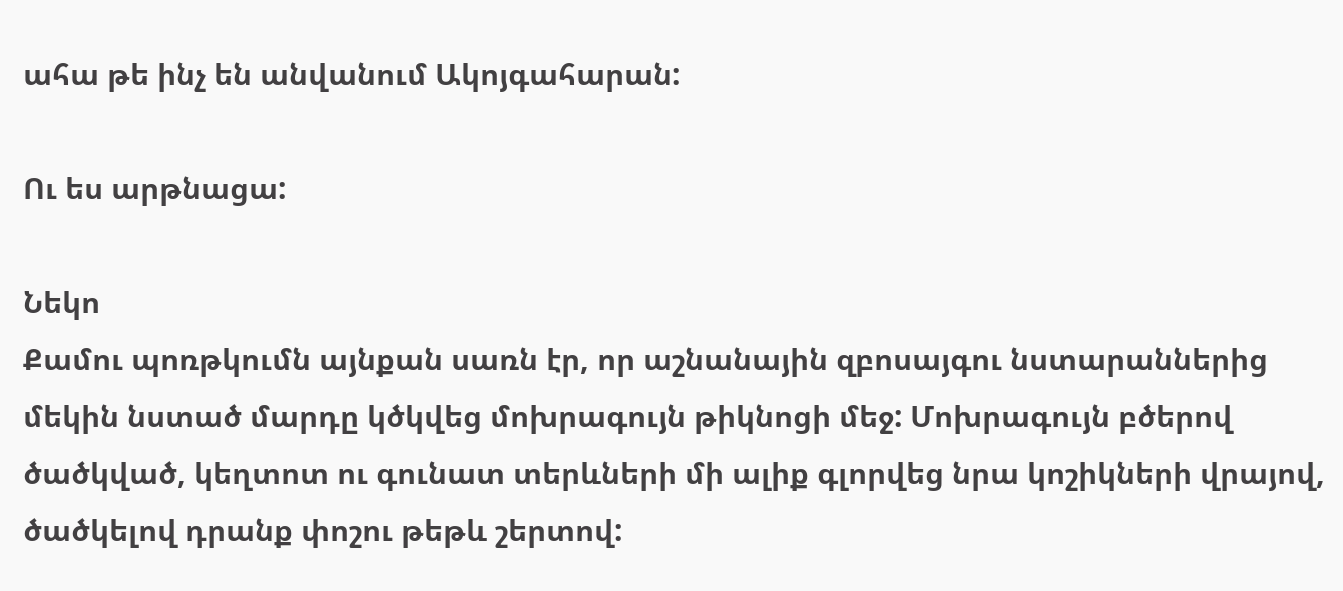ահա թե ինչ են անվանում Ակոյգահարան:

Ու ես արթնացա:

Նեկո
Քամու պոռթկումն այնքան սառն էր, որ աշնանային զբոսայգու նստարաններից մեկին նստած մարդը կծկվեց մոխրագույն թիկնոցի մեջ: Մոխրագույն բծերով ծածկված, կեղտոտ ու գունատ տերևների մի ալիք գլորվեց նրա կոշիկների վրայով, ծածկելով դրանք փոշու թեթև շերտով: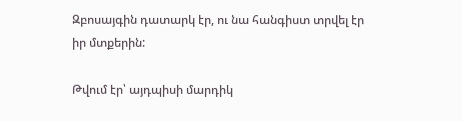Զբոսայգին դատարկ էր, ու նա հանգիստ տրվել էր իր մտքերին:

Թվում էր՝ այդպիսի մարդիկ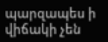պարզապես ի վիճակի չեն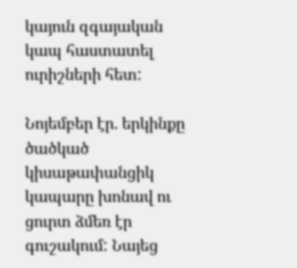կայուն զգայական կապ հաստատել ուրիշների հետ:

Նոյեմբեր էր. երկինքը ծածկած կիսաթափանցիկ կապարը խոնավ ու ցուրտ ձմեռ էր գուշակում: Նայեց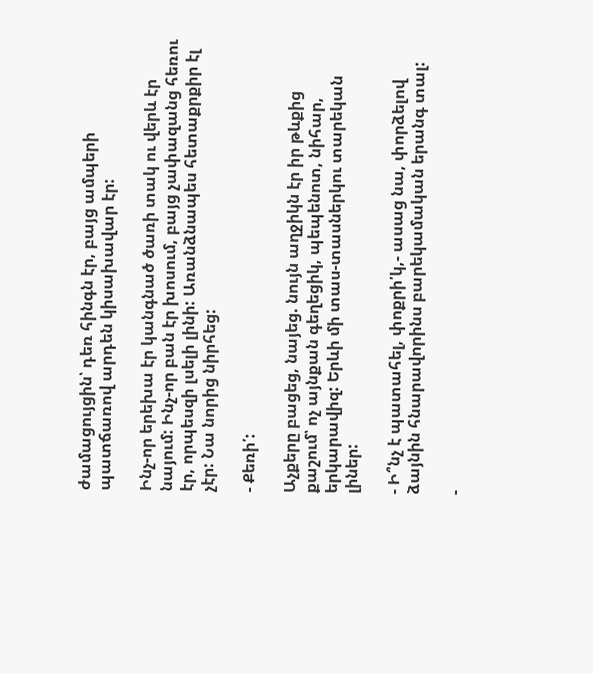ժամացույցին՝ դեռ հինգն էր, բայց ամպերի պատճառով արդեն կիսախավար էր:

Ինչ-որ երեխա էր կանգնած ծառի տակ ու վերև էր նայում: Ինչ-որ բան էր խոսում, բայց չափազանց հեռու էր, որպեսզի լսելի լինի: Առանձնապես հետաքրքիր էլ չէր: Նա նորից նիրհեց:

- Քեռի՛:

Աչքերը բացեց, նայեց. նույն աղջիկն էր իր թևքից քաշում՝ ոչ այնքան գեղեցիկ, պեպենոտ, նիհար, երկարավիզ: Երևի մի տաս-տասներկու տարեկան լիներ:

- Ի՞նչ է պատահել, փոքրի՛կ,- ասաց նա, փորձելով ձայնին հնարավորինս բարեկամական երանգ տալ:

-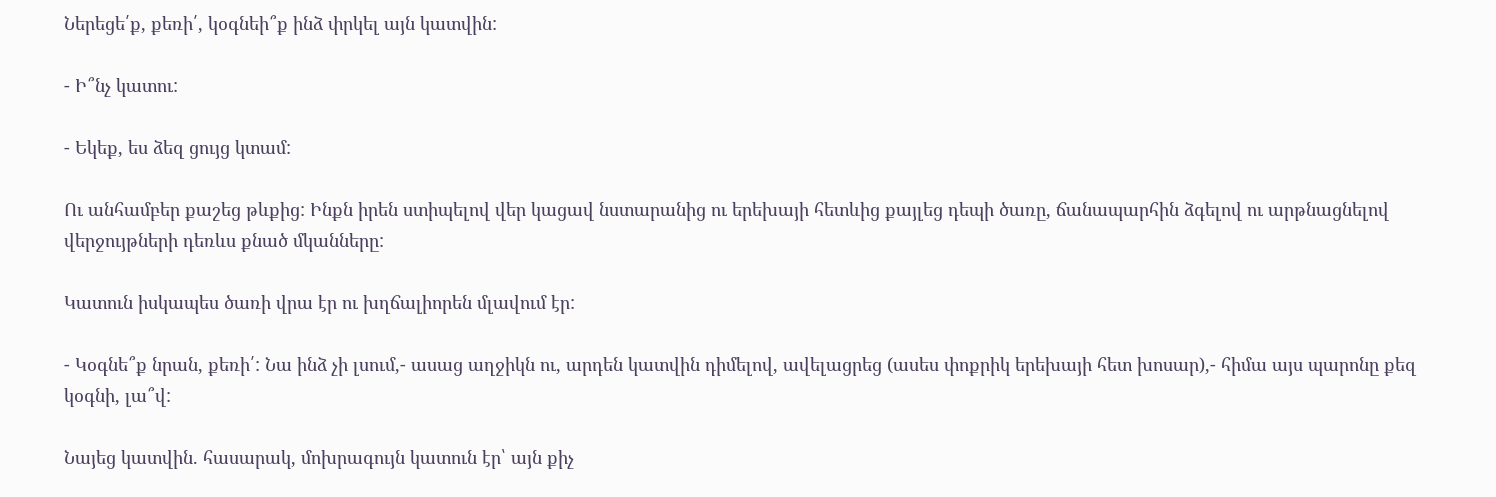Ներեցե՛ք, քեռի՛, կօգնեի՞ք ինձ փրկել այն կատվին:

- Ի՞նչ կատու:

- Եկեք, ես ձեզ ցույց կտամ:

Ու անհամբեր քաշեց թևքից: Ինքն իրեն ստիպելով վեր կացավ նստարանից ու երեխայի հետևից քայլեց դեպի ծառը, ճանապարհին ձգելով ու արթնացնելով վերջույթների դեռևս քնած մկանները:

Կատուն իսկապես ծառի վրա էր ու խղճալիորեն մլավում էր:

- Կօգնե՞ք նրան, քեռի՛: Նա ինձ չի լսում,- ասաց աղջիկն ու, արդեն կատվին դիմելով, ավելացրեց (ասես փոքրիկ երեխայի հետ խոսար),- հիմա այս պարոնը քեզ կօգնի, լա՞վ:

Նայեց կատվին. հասարակ, մոխրագույն կատուն էր՝ այն քիչ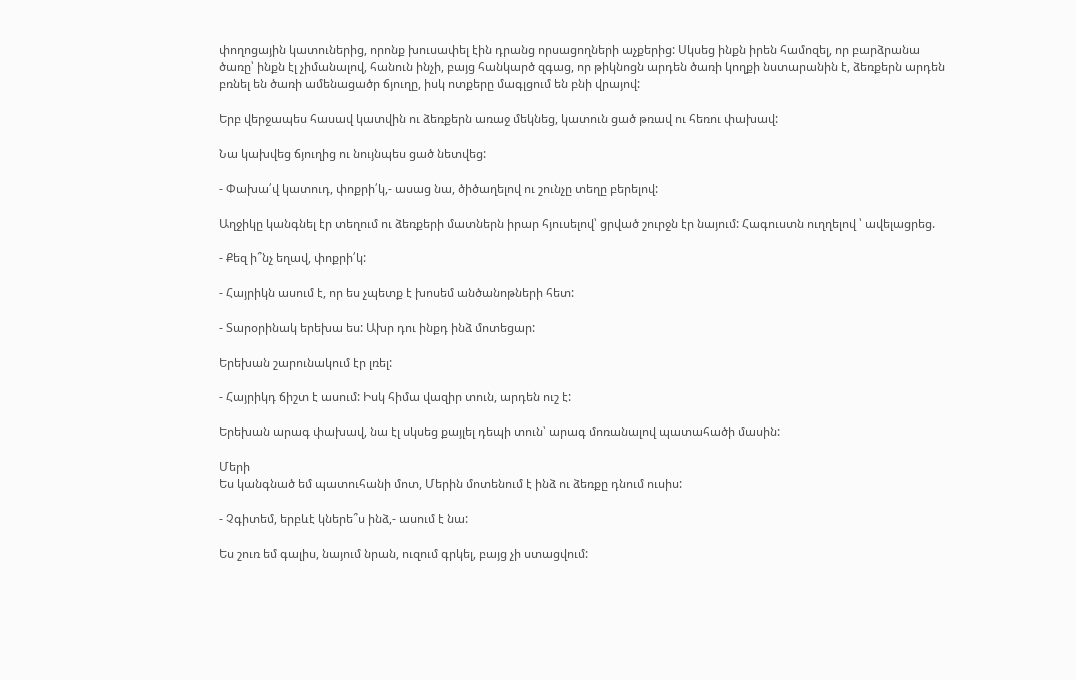փողոցային կատուներից, որոնք խուսափել էին դրանց որսացողների աչքերից: Սկսեց ինքն իրեն համոզել, որ բարձրանա ծառը՝ ինքն էլ չիմանալով, հանուն ինչի, բայց հանկարծ զգաց, որ թիկնոցն արդեն ծառի կողքի նստարանին է, ձեռքերն արդեն բռնել են ծառի ամենացածր ճյուղը, իսկ ոտքերը մագլցում են բնի վրայով:

Երբ վերջապես հասավ կատվին ու ձեռքերն առաջ մեկնեց, կատուն ցած թռավ ու հեռու փախավ:

Նա կախվեց ճյուղից ու նույնպես ցած նետվեց:

- Փախա՛վ կատուդ, փոքրի՛կ,- ասաց նա, ծիծաղելով ու շունչը տեղը բերելով:

Աղջիկը կանգնել էր տեղում ու ձեռքերի մատներն իրար հյուսելով՝ ցրված շուրջն էր նայում: Հագուստն ուղղելով ՝ ավելացրեց.

- Քեզ ի՞նչ եղավ, փոքրի՛կ:

- Հայրիկն ասում է, որ ես չպետք է խոսեմ անծանոթների հետ:

- Տարօրինակ երեխա ես: Ախր դու ինքդ ինձ մոտեցար:

Երեխան շարունակում էր լռել:

- Հայրիկդ ճիշտ է ասում: Իսկ հիմա վազիր տուն, արդեն ուշ է:

Երեխան արագ փախավ, նա էլ սկսեց քայլել դեպի տուն՝ արագ մոռանալով պատահածի մասին:

Մերի
Ես կանգնած եմ պատուհանի մոտ, Մերին մոտենում է ինձ ու ձեռքը դնում ուսիս:

- Չգիտեմ, երբևէ կներե՞ս ինձ,- ասում է նա:

Ես շուռ եմ գալիս, նայում նրան, ուզում գրկել, բայց չի ստացվում: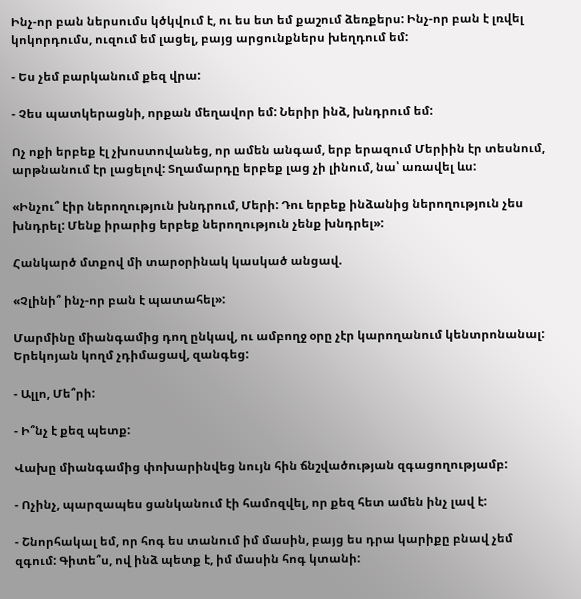Ինչ-որ բան ներսումս կծկվում է, ու ես ետ եմ քաշում ձեռքերս: Ինչ-որ բան է լռվել կոկորդումս, ուզում եմ լացել, բայց արցունքներս խեղդում եմ:

- Ես չեմ բարկանում քեզ վրա:

- Չես պատկերացնի, որքան մեղավոր եմ: Ներիր ինձ, խնդրում եմ:

Ոչ ոքի երբեք էլ չխոստովանեց, որ ամեն անգամ, երբ երազում Մերիին էր տեսնում, արթնանում էր լացելով: Տղամարդը երբեք լաց չի լինում, նա՝ առավել ևս:

«Ինչու՞ էիր ներողություն խնդրում, Մերի: Դու երբեք ինձանից ներողություն չես խնդրել: Մենք իրարից երբեք ներողություն չենք խնդրել»:

Հանկարծ մտքով մի տարօրինակ կասկած անցավ.

«Չլինի՞ ինչ-որ բան է պատահել»:

Մարմինը միանգամից դող ընկավ, ու ամբողջ օրը չէր կարողանում կենտրոնանալ: Երեկոյան կողմ չդիմացավ, զանգեց:

- Ալլո, Մե՞րի:

- Ի՞նչ է քեզ պետք:

Վախը միանգամից փոխարինվեց նույն հին ճնշվածության զգացողությամբ:

- Ոչինչ, պարզապես ցանկանում էի համոզվել, որ քեզ հետ ամեն ինչ լավ է:

- Շնորհակալ եմ, որ հոգ ես տանում իմ մասին, բայց ես դրա կարիքը բնավ չեմ զգում: Գիտե՞ս, ով ինձ պետք է, իմ մասին հոգ կտանի: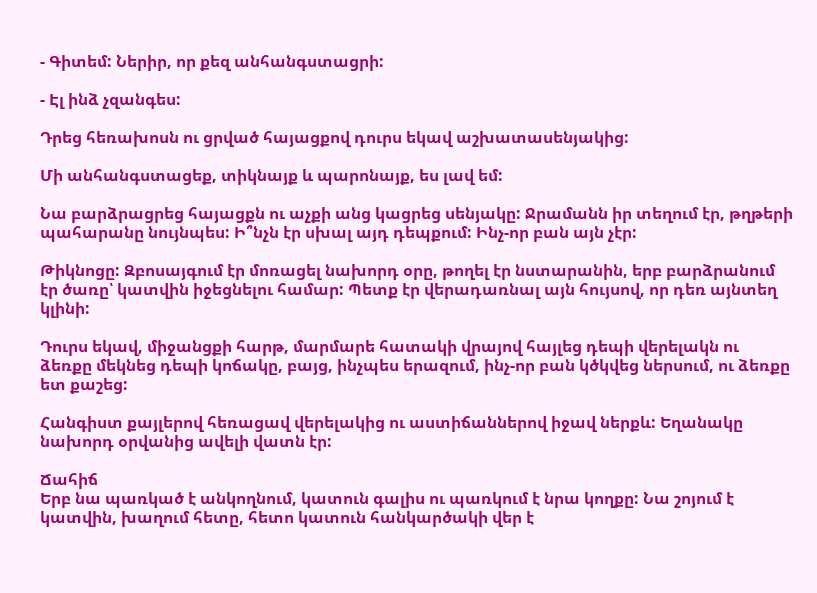- Գիտեմ: Ներիր, որ քեզ անհանգստացրի:

- Էլ ինձ չզանգես:

Դրեց հեռախոսն ու ցրված հայացքով դուրս եկավ աշխատասենյակից:

Մի անհանգստացեք, տիկնայք և պարոնայք, ես լավ եմ:

Նա բարձրացրեց հայացքն ու աչքի անց կացրեց սենյակը: Ջրամանն իր տեղում էր, թղթերի պահարանը նույնպես: Ի՞նչն էր սխալ այդ դեպքում: Ինչ-որ բան այն չէր:

Թիկնոցը: Զբոսայգում էր մոռացել նախորդ օրը, թողել էր նստարանին, երբ բարձրանում էր ծառը՝ կատվին իջեցնելու համար: Պետք էր վերադառնալ այն հույսով, որ դեռ այնտեղ կլինի:

Դուրս եկավ, միջանցքի հարթ, մարմարե հատակի վրայով հայլեց դեպի վերելակն ու ձեռքը մեկնեց դեպի կոճակը, բայց, ինչպես երազում, ինչ-որ բան կծկվեց ներսում, ու ձեռքը ետ քաշեց:

Հանգիստ քայլերով հեռացավ վերելակից ու աստիճաններով իջավ ներքև: Եղանակը նախորդ օրվանից ավելի վատն էր:

Ճահիճ
Երբ նա պառկած է անկողնում, կատուն գալիս ու պառկում է նրա կողքը: Նա շոյում է կատվին, խաղում հետը, հետո կատուն հանկարծակի վեր է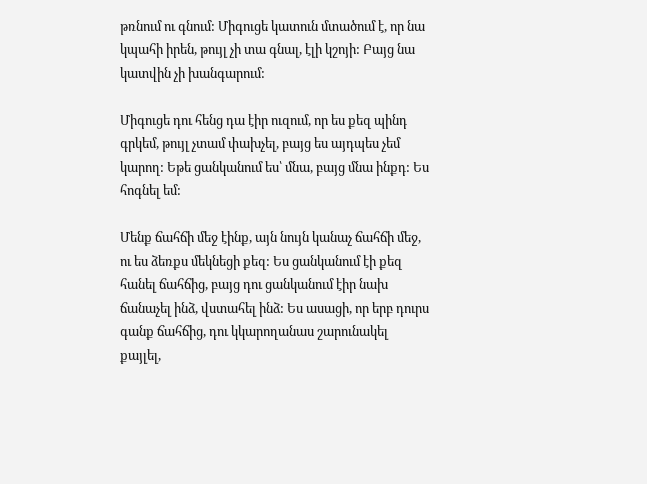թռնում ու գնում: Միգուցե կատուն մտածում է, որ նա կպահի իրեն, թույլ չի տա գնալ, էլի կշոյի: Բայց նա կատվին չի խանգարում:

Միգուցե դու հենց դա էիր ուզում, որ ես քեզ պինդ գրկեմ, թույլ չտամ փախչել, բայց ես այդպես չեմ կարող: Եթե ցանկանում ես՝ մնա, բայց մնա ինքդ: Ես հոգնել եմ:

Մենք ճահճի մեջ էինք, այն նույն կանաչ ճահճի մեջ, ու ես ձեռքս մեկնեցի քեզ: Ես ցանկանում էի քեզ հանել ճահճից, բայց դու ցանկանում էիր նախ ճանաչել ինձ, վստահել ինձ: Ես ասացի, որ երբ դուրս գանք ճահճից, դու կկարողանաս շարունակել քայլել,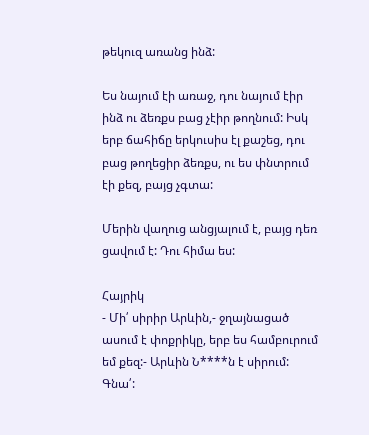թեկուզ առանց ինձ:

Ես նայում էի առաջ, դու նայում էիր ինձ ու ձեռքս բաց չէիր թողնում: Իսկ երբ ճահիճը երկուսիս էլ քաշեց, դու բաց թողեցիր ձեռքս, ու ես փնտրում էի քեզ, բայց չգտա:

Մերին վաղուց անցյալում է, բայց դեռ ցավում է: Դու հիմա ես:

Հայրիկ
- Մի՛ սիրիր Արևին,- ջղայնացած ասում է փոքրիկը, երբ ես համբուրում եմ քեզ:- Արևին Ն****ն է սիրում: Գնա՛: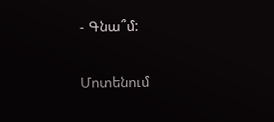- Գնա՞մ:

Մոտենում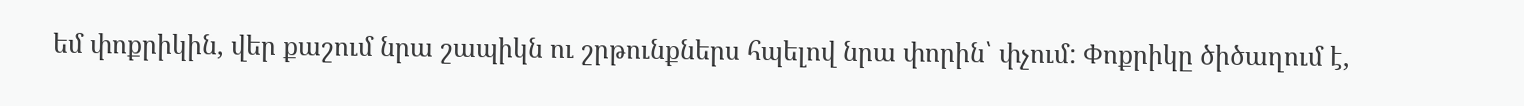եմ փոքրիկին, վեր քաշում նրա շապիկն ու շրթունքներս հպելով նրա փորին՝ փչում: Փոքրիկը ծիծաղում է,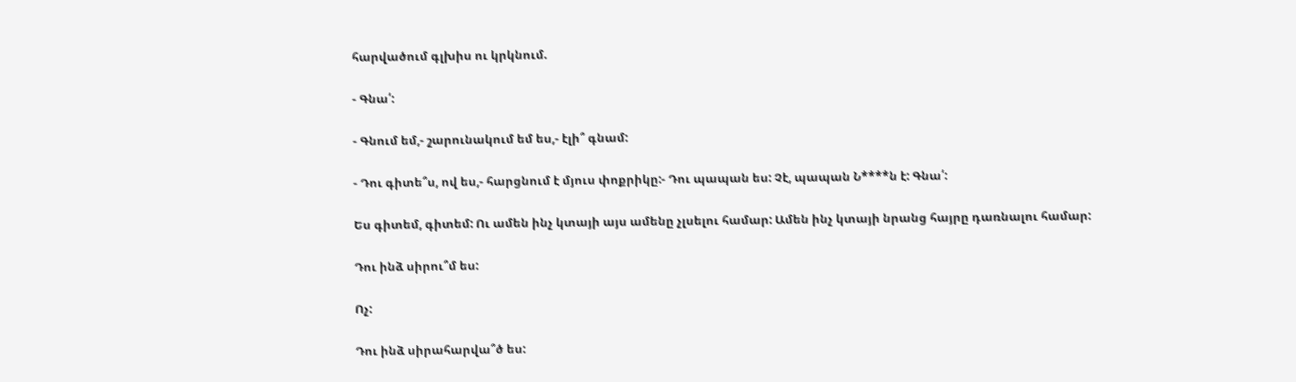հարվածում գլխիս ու կրկնում.

- Գնա՛:

- Գնում եմ,- շարունակում եմ ես,- էլի՞ գնամ:

- Դու գիտե՞ս, ով ես,- հարցնում է մյուս փոքրիկը:- Դու պապան ես: Չէ, պապան Ն****ն է: Գնա՛:

Ես գիտեմ, գիտեմ: Ու ամեն ինչ կտայի այս ամենը չլսելու համար: Ամեն ինչ կտայի նրանց հայրը դառնալու համար:

Դու ինձ սիրու՞մ ես:

Ոչ:

Դու ինձ սիրահարվա՞ծ ես: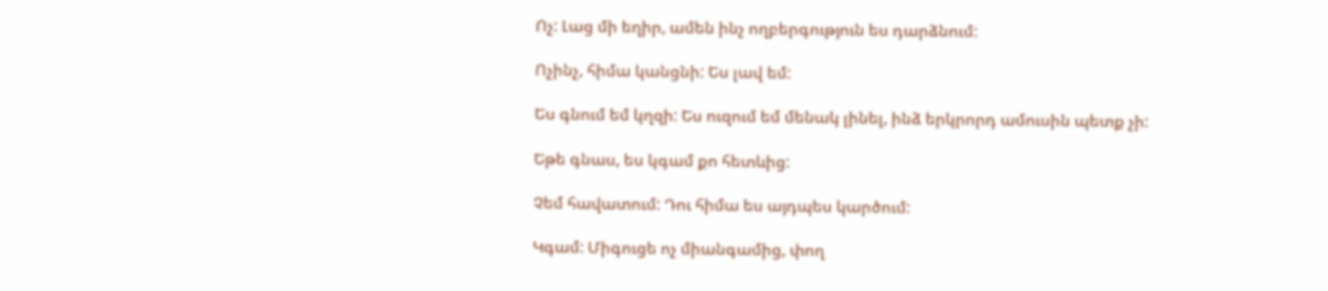Ոչ: Լաց մի եղիր, ամեն ինչ ողբերգություն ես դարձնում:

Ոչինչ, հիմա կանցնի: Ես լավ եմ:

Ես գնում եմ կղզի: Ես ուզում եմ մենակ լինել, ինձ երկրորդ ամուսին պետք չի:

Եթե գնաս, ես կգամ քո հետևից:

Չեմ հավատում: Դու հիմա ես այդպես կարծում:

Կգամ: Միգուցե ոչ միանգամից, փող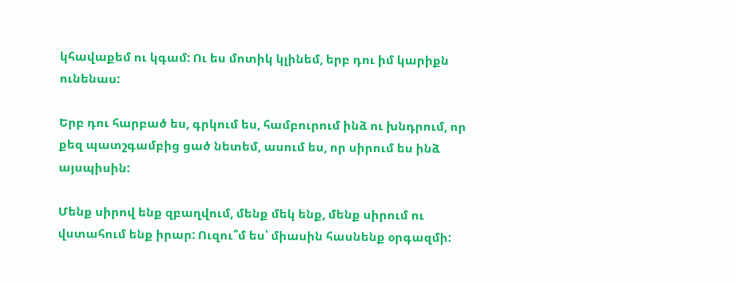կհավաքեմ ու կգամ: Ու ես մոտիկ կլինեմ, երբ դու իմ կարիքն ունենաս:

Երբ դու հարբած ես, գրկում ես, համբուրում ինձ ու խնդրում, որ քեզ պատշգամբից ցած նետեմ, ասում ես, որ սիրում ես ինձ այսպիսին:

Մենք սիրով ենք զբաղվում, մենք մեկ ենք, մենք սիրում ու վստահում ենք իրար: Ուզու՞մ ես՝ միասին հասնենք օրգազմի: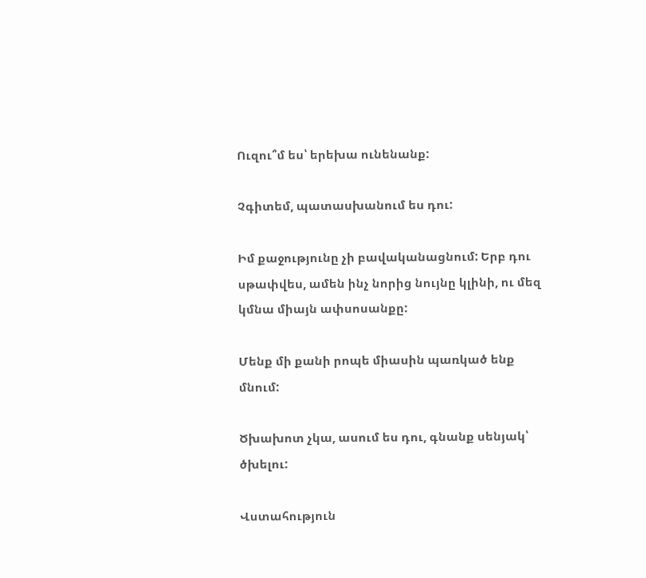Ուզու՞մ ես՝ երեխա ունենանք:

Չգիտեմ, պատասխանում ես դու:

Իմ քաջությունը չի բավականացնում: Երբ դու սթափվես, ամեն ինչ նորից նույնը կլինի, ու մեզ կմնա միայն ափսոսանքը:

Մենք մի քանի րոպե միասին պառկած ենք մնում:

Ծխախոտ չկա, ասում ես դու, գնանք սենյակ՝ ծխելու:

Վստահություն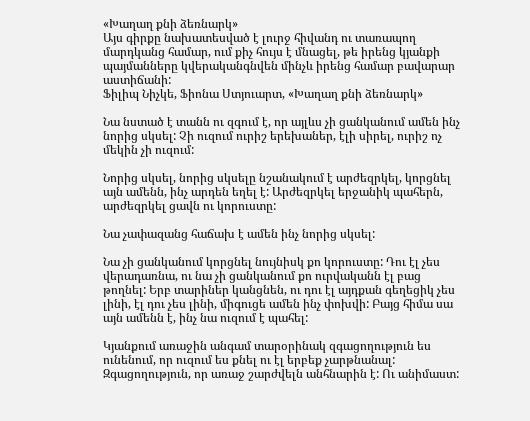«Խաղաղ քնի ձեռնարկ»
Այս գիրքը նախատեսված է լուրջ հիվանդ ու տառապող մարդկանց համար, ում քիչ հույս է մնացել, թե իրենց կյանքի պայմանները կվերականգնվեն մինչև իրենց համար բավարար աստիճանի:
Ֆիլիպ Նիչկե, Ֆիոնա Ստյուարտ, «Խաղաղ քնի ձեռնարկ»

Նա նստած է տանն ու զգում է, որ այլևս չի ցանկանում ամեն ինչ նորից սկսել: Չի ուզում ուրիշ երեխաներ, էլի սիրել, ուրիշ ոչ մեկին չի ուզում:

Նորից սկսել, նորից սկսելը նշանակում է արժեզրկել, կորցնել այն ամենն, ինչ արդեն եղել է: Արժեզրկել երջանիկ պահերն, արժեզրկել ցավն ու կորուստը:

Նա չափազանց հաճախ է ամեն ինչ նորից սկսել:

Նա չի ցանկանում կորցնել նույնիսկ քո կորուստը: Դու էլ չես վերադառնա, ու նա չի ցանկանում քո ուրվականն էլ բաց թողնել: Երբ տարիներ կանցնեն, ու դու էլ այդքան գեղեցիկ չես լինի, էլ դու չես լինի, միգուցե ամեն ինչ փոխվի: Բայց հիմա սա այն ամենն է, ինչ նա ուզում է պահել:

Կյանքում առաջին անգամ տարօրինակ զգացողություն ես ունենում, որ ուզում ես քնել ու էլ երբեք չարթնանալ: Զգացողություն, որ առաջ շարժվելն անհնարին է: Ու անիմաստ: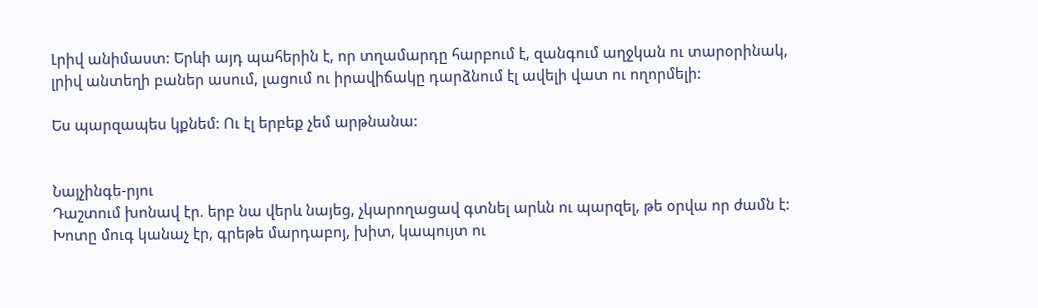Լրիվ անիմաստ: Երևի այդ պահերին է, որ տղամարդը հարբում է, զանգում աղջկան ու տարօրինակ, լրիվ անտեղի բաներ ասում, լացում ու իրավիճակը դարձնում էլ ավելի վատ ու ողորմելի:

Ես պարզապես կքնեմ: Ու էլ երբեք չեմ արթնանա:


Նայչինգե-րյու
Դաշտում խոնավ էր. երբ նա վերև նայեց, չկարողացավ գտնել արևն ու պարզել, թե օրվա որ ժամն է: Խոտը մուգ կանաչ էր, գրեթե մարդաբոյ, խիտ, կապույտ ու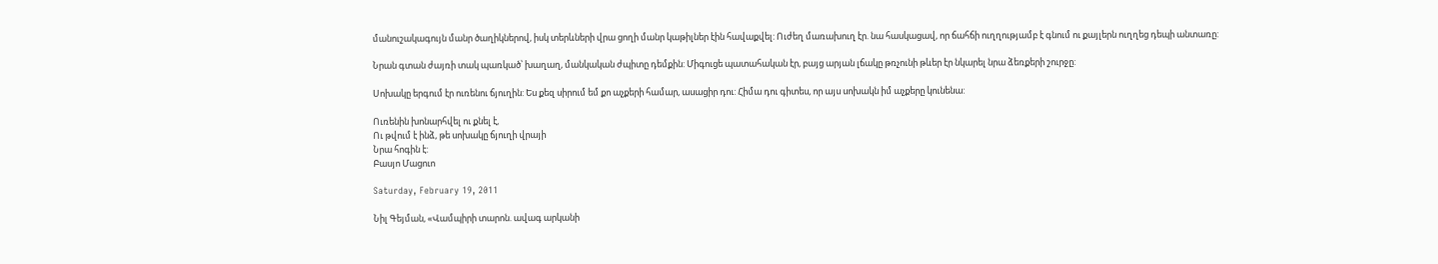մանուշակագույն մանր ծաղիկներով, իսկ տերևների վրա ցողի մանր կաթիլներ էին հավաքվել: Ուժեղ մառախուղ էր. նա հասկացավ, որ ճահճի ուղղությամբ է գնում ու քայլերն ուղղեց դեպի անտառը:

Նրան գտան ժայռի տակ պառկած՝ խաղաղ, մանկական ժպիտը դեմքին: Միգուցե պատահական էր, բայց արյան լճակը թռչունի թևեր էր նկարել նրա ձեռքերի շուրջը:

Սոխակը երգում էր ուռենու ճյուղին: Ես քեզ սիրում եմ քո աչքերի համար, ասացիր դու: Հիմա դու գիտես, որ այս սոխակն իմ աչքերը կունենա:

Ուռենին խոնարհվել ու քնել է,
Ու թվում է ինձ, թե սոխակը ճյուղի վրայի
Նրա հոգին է:
Բասյո Մացուո

Saturday, February 19, 2011

Նիլ Գեյման, «Վամպիրի տարոն. ավագ արկանի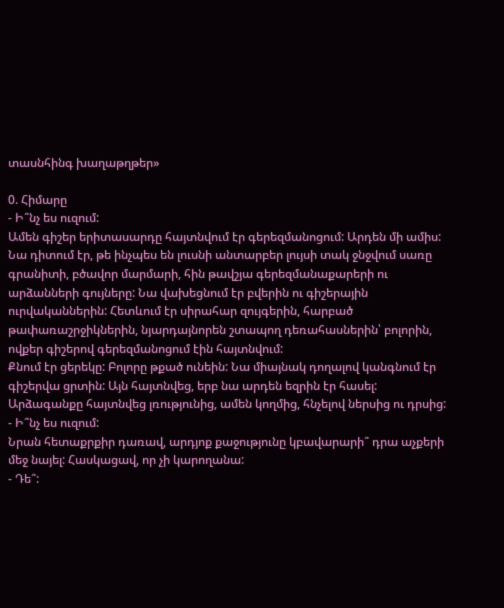տասնհինգ խաղաթղթեր»

0. Հիմարը
- Ի՞նչ ես ուզում:
Ամեն գիշեր երիտասարդը հայտնվում էր գերեզմանոցում: Արդեն մի ամիս: Նա դիտում էր, թե ինչպես են լուսնի անտարբեր լույսի տակ ջնջվում սառը գրանիտի, բծավոր մարմարի, հին թավշյա գերեզմանաքարերի ու արձանների գույները: Նա վախեցնում էր բվերին ու գիշերային ուրվականներին: Հետևում էր սիրահար զույգերին, հարբած թափառաշրջիկներին, նյարդայնորեն շտապող դեռահասներին՝ բոլորին, ովքեր գիշերով գերեզմանոցում էին հայտնվում:
Քնում էր ցերեկը: Բոլորը թքած ունեին: Նա միայնակ դողալով կանգնում էր գիշերվա ցրտին: Այն հայտնվեց, երբ նա արդեն եզրին էր հասել:
Արձագանքը հայտնվեց լռությունից, ամեն կողմից, հնչելով ներսից ու դրսից:
- Ի՞նչ ես ուզում:
Նրան հետաքրքիր դառավ, արդյոք քաջությունը կբավարարի՞ դրա աչքերի մեջ նայել: Հասկացավ, որ չի կարողանա:
- Դե՞: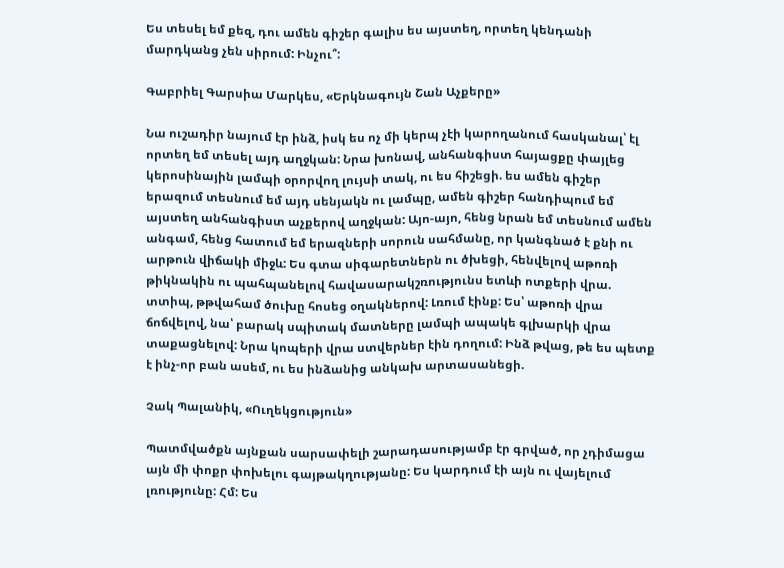Ես տեսել եմ քեզ, դու ամեն գիշեր գալիս ես այստեղ, որտեղ կենդանի մարդկանց չեն սիրում: Ինչու՞:

Գաբրիել Գարսիա Մարկես, «Երկնագույն Շան Աչքերը»

Նա ուշադիր նայում էր ինձ, իսկ ես ոչ մի կերպ չէի կարողանում հասկանալ՝ էլ որտեղ եմ տեսել այդ աղջկան: Նրա խոնավ, անհանգիստ հայացքը փայլեց կերոսինային լամպի օրորվող լույսի տակ, ու ես հիշեցի. ես ամեն գիշեր երազում տեսնում եմ այդ սենյակն ու լամպը, ամեն գիշեր հանդիպում եմ այստեղ անհանգիստ աչքերով աղջկան: Այո-այո, հենց նրան եմ տեսնում ամեն անգամ, հենց հատում եմ երազների սորուն սահմանը, որ կանգնած է քնի ու արթուն վիճակի միջև: Ես գտա սիգարետներն ու ծխեցի, հենվելով աթոռի թիկնակին ու պահպանելով հավասարակշռությունս ետևի ոտքերի վրա. տտիպ, թթվահամ ծուխը հոսեց օղակներով: Լռում էինք: Ես՝ աթոռի վրա ճոճվելով, նա՝ բարակ սպիտակ մատները լամպի ապակե գլխարկի վրա տաքացնելով: Նրա կոպերի վրա ստվերներ էին դողում: Ինձ թվաց, թե ես պետք է ինչ-որ բան ասեմ, ու ես ինձանից անկախ արտասանեցի.

Չակ Պալանիկ, «Ուղեկցություն»

Պատմվածքն այնքան սարսափելի շարադասությամբ էր գրված, որ չդիմացա այն մի փոքր փոխելու գայթակղությանը: Ես կարդում էի այն ու վայելում լռությունը: Հմ: Ես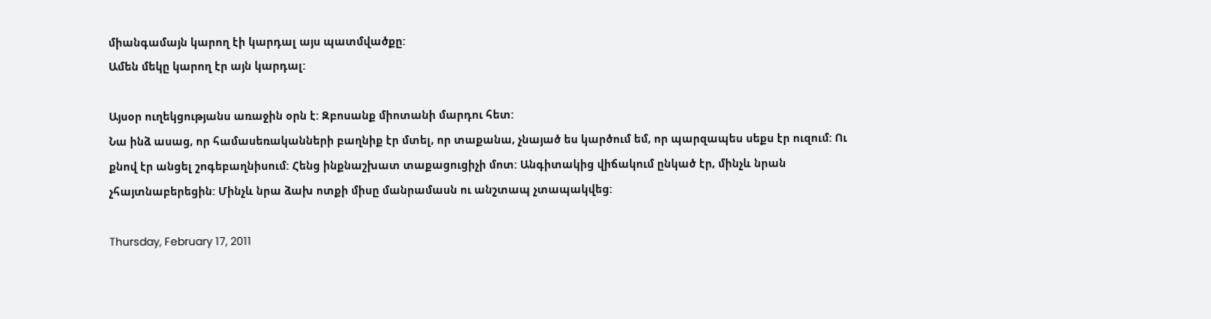միանգամայն կարող էի կարդալ այս պատմվածքը:
Ամեն մեկը կարող էր այն կարդալ:

Այսօր ուղեկցությանս առաջին օրն է: Զբոսանք միոտանի մարդու հետ:
Նա ինձ ասաց, որ համասեռականների բաղնիք էր մտել, որ տաքանա, չնայած ես կարծում եմ, որ պարզապես սեքս էր ուզում: Ու քնով էր անցել շոգեբաղնիսում: Հենց ինքնաշխատ տաքացուցիչի մոտ: Անգիտակից վիճակում ընկած էր, մինչև նրան չհայտնաբերեցին: Մինչև նրա ձախ ոտքի միսը մանրամասն ու անշտապ չտապակվեց:

Thursday, February 17, 2011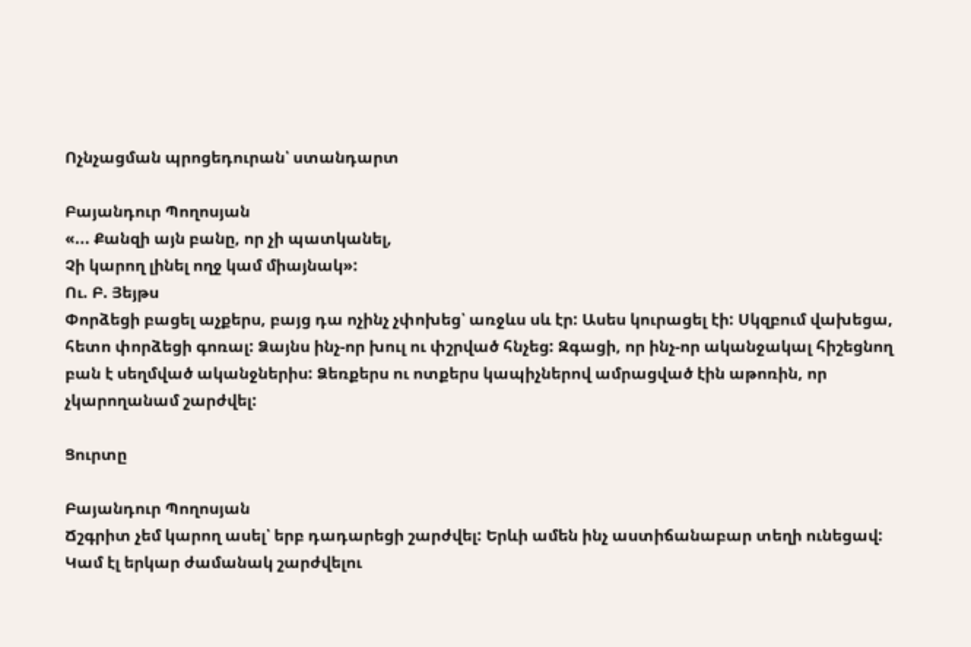Ոչնչացման պրոցեդուրան՝ ստանդարտ

Բայանդուր Պողոսյան
«... Քանզի այն բանը, որ չի պատկանել,
Չի կարող լինել ողջ կամ միայնակ»:
Ու. Բ. Յեյթս
Փորձեցի բացել աչքերս, բայց դա ոչինչ չփոխեց՝ առջևս սև էր: Ասես կուրացել էի: Սկզբում վախեցա, հետո փորձեցի գոռալ: Ձայնս ինչ-որ խուլ ու փշրված հնչեց: Զգացի, որ ինչ-որ ականջակալ հիշեցնող բան է սեղմված ականջներիս: Ձեռքերս ու ոտքերս կապիչներով ամրացված էին աթոռին, որ չկարողանամ շարժվել:

Ցուրտը

Բայանդուր Պողոսյան
Ճշգրիտ չեմ կարող ասել՝ երբ դադարեցի շարժվել: Երևի ամեն ինչ աստիճանաբար տեղի ունեցավ: Կամ էլ երկար ժամանակ շարժվելու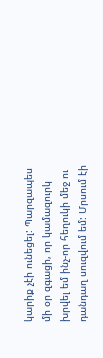կարիք չէի ունեցել: Պարզապես մի օր զգացի, որ կամազուրկ խրվել եմ ինչ-որ հեղուկի մեջ ու դանդաղ սուզվում եմ: Մրսում էի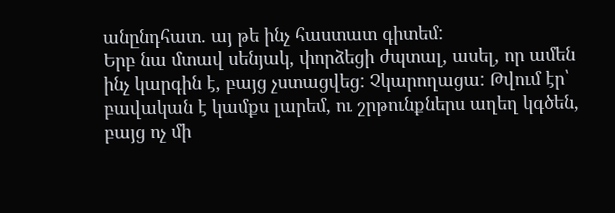անընդհատ. այ թե ինչ հաստատ գիտեմ:
Երբ նա մտավ սենյակ, փորձեցի ժպտալ, ասել, որ ամեն ինչ կարգին է, բայց չստացվեց: Չկարողացա: Թվում էր՝ բավական է կամքս լարեմ, ու շրթունքներս աղեղ կգծեն, բայց ոչ մի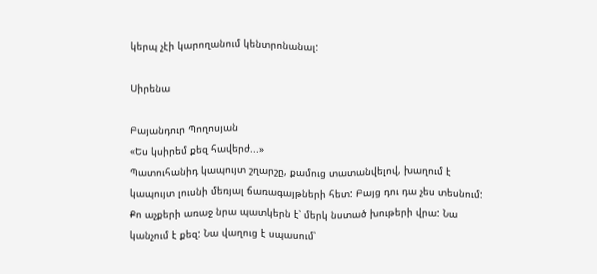կերպ չէի կարողանում կենտրոնանալ:

Սիրենա

Բայանդուր Պողոսյան
«Ես կսիրեմ քեզ հավերժ...»
Պատուհանիդ կապույտ շղարշը, քամուց տատանվելով, խաղում է կապույտ լուսնի մեռյալ ճառագայթների հետ: Բայց դու դա չես տեսնում: Քո աչքերի առաջ նրա պատկերն է՝ մերկ նստած խութերի վրա: Նա կանչում է քեզ: Նա վաղուց է սպասում՝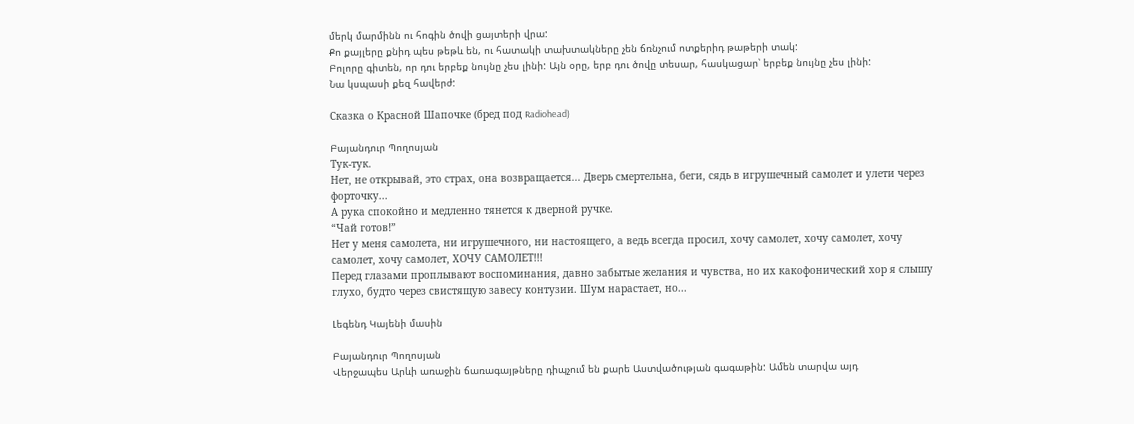մերկ մարմինն ու հոգին ծովի ցայտերի վրա:
Քո քայլերը քնիդ պես թեթև են, ու հատակի տախտակները չեն ճռնչում ոտքերիդ թաթերի տակ:
Բոլորը գիտեն, որ դու երբեք նույնը չես լինի: Այն օրը, երբ դու ծովը տեսար, հասկացար՝ երբեք նույնը չես լինի:
Նա կսպասի քեզ հավերժ:

Сказка о Красной Шапочке (бред под Radiohead)

Բայանդուր Պողոսյան
Тук-тук.
Нет, не открывай, это страх, она возвращается... Дверь смертельна, беги, сядь в игрушечный самолет и улети через форточку...
А рука спокойно и медленно тянется к дверной ручке.
“Чай готов!”
Нет у меня самолета, ни игрушечного, ни настоящего, а ведь всегда просил, хочу самолет, хочу самолет, хочу самолет, хочу самолет, ХОЧУ САМОЛЕТ!!!
Перед глазами проплывают воспоминания, давно забытые желания и чувства, но их какофонический хор я слышу глухо, будто через свистящую завесу контузии. Шум нарастает, но...

Լեգենդ Կայենի մասին

Բայանդուր Պողոսյան
Վերջապես Արևի առաջին ճառագայթները դիպչում են քարե Աստվածության գագաթին: Ամեն տարվա այդ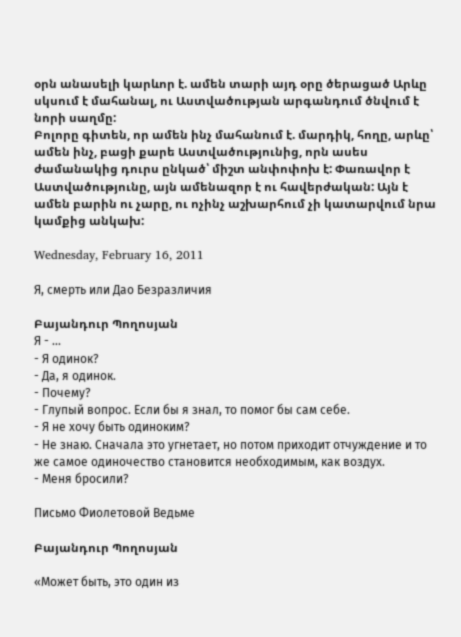օրն անասելի կարևոր է. ամեն տարի այդ օրը ծերացած Արևը սկսում է մահանալ, ու Աստվածության արգանդում ծնվում է նորի սաղմը:
Բոլորը գիտեն, որ ամեն ինչ մահանում է. մարդիկ, հողը, արևը՝ ամեն ինչ, բացի քարե Աստվածությունից, որն ասես ժամանակից դուրս ընկած՝ միշտ անփոփոխ է: Փառավոր է Աստվածությունը, այն ամենազոր է ու հավերժական: Այն է ամեն բարին ու չարը, ու ոչինչ աշխարհում չի կատարվում նրա կամքից անկախ:

Wednesday, February 16, 2011

Я, смерть или Дао Безразличия

Բայանդուր Պողոսյան
Я - ...
- Я одинок?
- Да, я одинок.
- Почему?
- Глупый вопрос. Если бы я знал, то помог бы сам себе.
- Я не хочу быть одиноким?
- Не знаю. Сначала это угнетает, но потом приходит отчуждение и то же самое одиночество становится необходимым, как воздух.
- Меня бросили?

Письмо Фиолетовой Ведьме

Բայանդուր Պողոսյան

«Может быть, это один из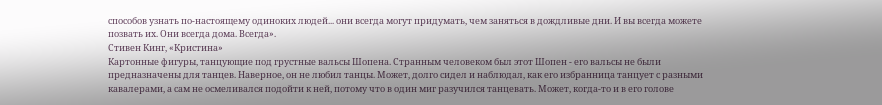способов узнать по-настоящему одиноких людей... они всегда могут придумать, чем заняться в дождливые дни. И вы всегда можете позвать их. Они всегда дома. Всегда».
Стивен Кинг, «Кристина»
Картонные фигуры, танцующие под грустные вальсы Шопена. Странным человеком был этот Шопен - его вальсы не были предназначены для танцев. Наверное, он не любил танцы. Может, долго сидел и наблюдал, как его избранница танцует с разными кавалерами, а сам не осмеливался подойти к ней, потому что в один миг разучился танцевать. Может, когда-то и в его голове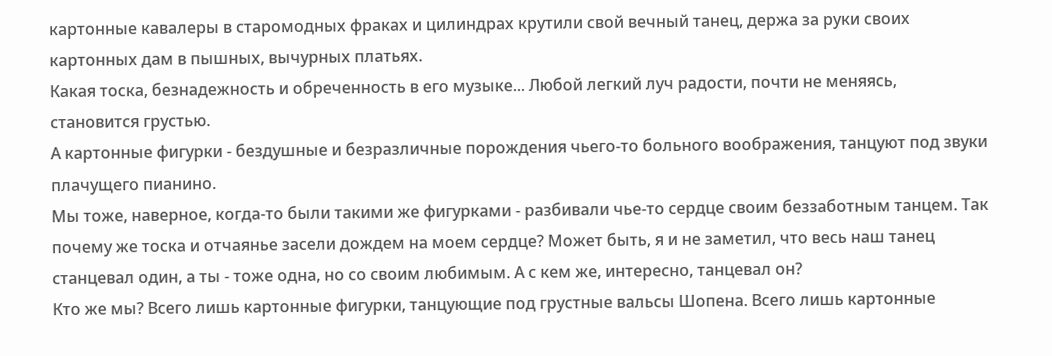картонные кавалеры в старомодных фраках и цилиндрах крутили свой вечный танец, держа за руки своих картонных дам в пышных, вычурных платьях.
Какая тоска, безнадежность и обреченность в его музыке... Любой легкий луч радости, почти не меняясь, становится грустью.
А картонные фигурки - бездушные и безразличные порождения чьего-то больного воображения, танцуют под звуки плачущего пианино.
Мы тоже, наверное, когда-то были такими же фигурками - разбивали чье-то сердце своим беззаботным танцем. Так почему же тоска и отчаянье засели дождем на моем сердце? Может быть, я и не заметил, что весь наш танец станцевал один, а ты - тоже одна, но со своим любимым. А с кем же, интересно, танцевал он?
Кто же мы? Всего лишь картонные фигурки, танцующие под грустные вальсы Шопена. Всего лишь картонные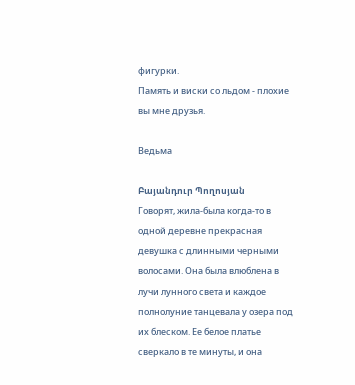фигурки.
Память и виски со льдом - плохие вы мне друзья.

Ведьма

Բայանդուր Պողոսյան
Говорят, жила-была когда-то в одной деревне прекрасная девушка с длинными черными волосами. Она была влюблена в лучи лунного света и каждое полнолуние танцевала у озера под их блеском. Ее белое платье сверкало в те минуты, и она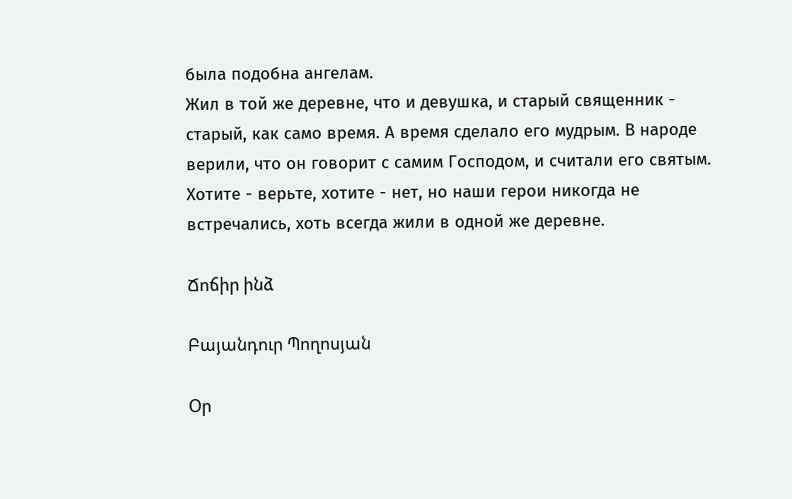была подобна ангелам.
Жил в той же деревне, что и девушка, и старый священник - старый, как само время. А время сделало его мудрым. В народе верили, что он говорит с самим Господом, и считали его святым.
Хотите - верьте, хотите - нет, но наши герои никогда не встречались, хоть всегда жили в одной же деревне.

Ճոճիր ինձ

Բայանդուր Պողոսյան

Օր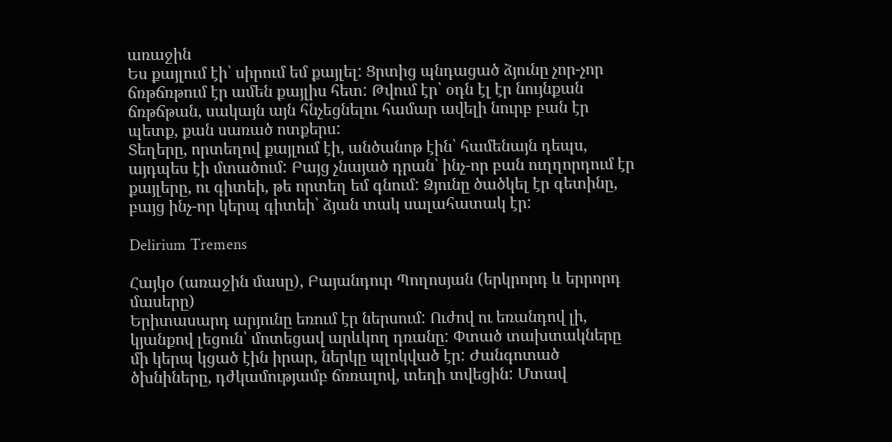առաջին
Ես քայլում էի՝ սիրում եմ քայլել: Ցրտից պնդացած ձյունը չոր-չոր ճռթճռթում էր ամեն քայլիս հետ: Թվում էր՝ օդն էլ էր նույնքան ճռթճթան, սակայն այն հնչեցնելու համար ավելի նուրբ բան էր պետք, քան սառած ոտքերս:
Տեղերը, որտեղով քայլում էի, անծանոթ էին՝ համենայն դեպս, այդպես էի մտածում: Բայց չնայած դրան՝ ինչ-որ բան ուղղորդում էր քայլերը, ու գիտեի, թե որտեղ եմ գնում: Ձյունը ծածկել էր գետինը, բայց ինչ-որ կերպ գիտեի՝ ձյան տակ սալահատակ էր:

Delirium Tremens

Հայկօ (առաջին մասը), Բայանդուր Պողոսյան (երկրորդ և երրորդ մասերը)
Երիտասարդ արյունը եռում էր ներսում: Ուժով ու եռանդով լի, կյանքով լեցուն՝ մոտեցավ արևկող դռանը: Փտած տախտակները մի կերպ կցած էին իրար, ներկը պլոկված էր: Ժանգոտած ծխնիները, դժկամությամբ ճռռալով, տեղի տվեցին: Մտավ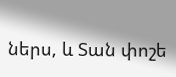ներս, և Տան փոշե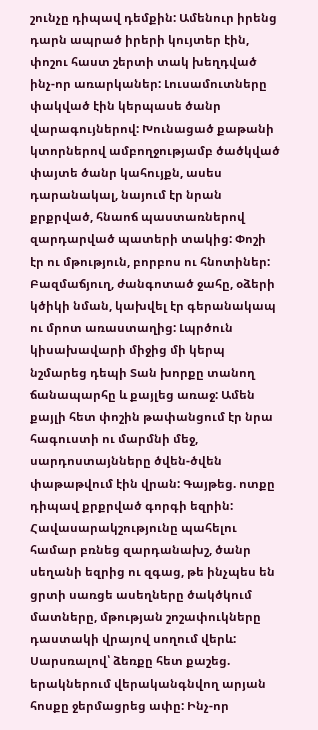շունչը դիպավ դեմքին: Ամենուր իրենց դարն ապրած իրերի կույտեր էին, փոշու հաստ շերտի տակ խեղդված ինչ-որ առարկաներ: Լուսամուտները փակված էին կերպասե ծանր վարագույներով: Խունացած քաթանի կտորներով ամբողջությամբ ծածկված փայտե ծանր կահույքն, ասես դարանակալ, նայում էր նրան քրքրված, հնաոճ պաստառներով զարդարված պատերի տակից: Փոշի էր ու մթություն, բորբոս ու հնոտիներ: Բազմաճյուղ, ժանգոտած ջահը, օձերի կծիկի նման, կախվել էր գերանակապ ու մրոտ առաստաղից: Լպրծուն կիսախավարի միջից մի կերպ նշմարեց դեպի Տան խորքը տանող ճանապարհը և քայլեց առաջ: Ամեն քայլի հետ փոշին թափանցում էր նրա հագուստի ու մարմնի մեջ, սարդոստայնները ծվեն-ծվեն փաթաթվում էին վրան: Գայթեց. ոտքը դիպավ քրքրված գորգի եզրին: Հավասարակշությունը պահելու համար բռնեց զարդանախշ, ծանր սեղանի եզրից ու զգաց, թե ինչպես են ցրտի սառցե ասեղները ծակծկում մատները, մթության շոշափուկները դաստակի վրայով սողում վերև: Սարսռալով՝ ձեռքը հետ քաշեց. երակներում վերականգնվող արյան հոսքը ջերմացրեց ափը: Ինչ-որ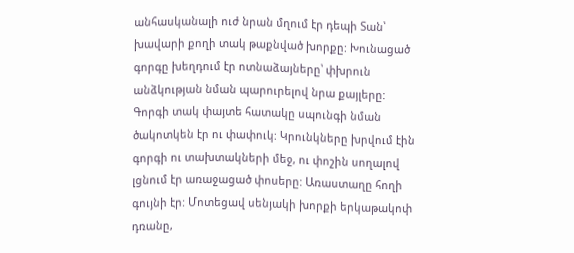անհասկանալի ուժ նրան մղում էր դեպի Տան՝ խավարի քողի տակ թաքնված խորքը: Խունացած գորգը խեղդում էր ոտնաձայները՝ փխրուն անձկության նման պարուրելով նրա քայլերը: Գորգի տակ փայտե հատակը սպունգի նման ծակոտկեն էր ու փափուկ: Կրունկները խրվում էին գորգի ու տախտակների մեջ, ու փոշին սողալով լցնում էր առաջացած փոսերը: Առաստաղը հողի գույնի էր: Մոտեցավ սենյակի խորքի երկաթակոփ դռանը,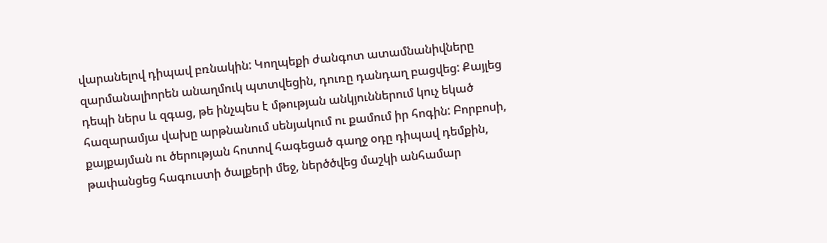վարանելով դիպավ բռնակին: Կողպեքի ժանգոտ ատամնանիվները զարմանալիորեն անաղմուկ պտտվեցին, դուռը դանդաղ բացվեց: Քայլեց դեպի ներս և զգաց, թե ինչպես է մթության անկյուններում կուչ եկած հազարամյա վախը արթնանում սենյակում ու քամում իր հոգին: Բորբոսի, քայքայման ու ծերության հոտով հագեցած գաղջ օդը դիպավ դեմքին, թափանցեց հագուստի ծալքերի մեջ, ներծծվեց մաշկի անհամար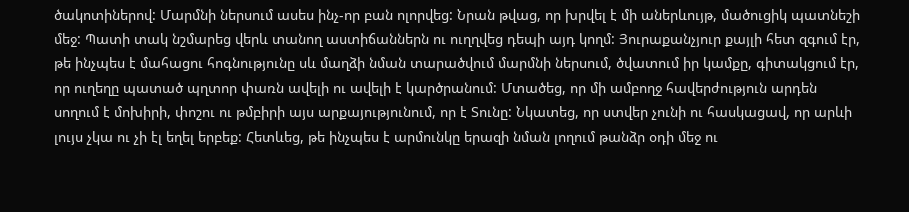ծակոտիներով: Մարմնի ներսում ասես ինչ-որ բան ոլորվեց: Նրան թվաց, որ խրվել է մի աներևույթ, մածուցիկ պատնեշի մեջ: Պատի տակ նշմարեց վերև տանող աստիճաններն ու ուղղվեց դեպի այդ կողմ: Յուրաքանչյուր քայլի հետ զգում էր, թե ինչպես է մահացու հոգնությունը սև մաղձի նման տարածվում մարմնի ներսում, ծվատում իր կամքը, գիտակցում էր, որ ուղեղը պատած պղտոր փառն ավելի ու ավելի է կարծրանում: Մտածեց, որ մի ամբողջ հավերժություն արդեն սողում է մոխիրի, փոշու ու թմբիրի այս արքայությունում, որ է Տունը: Նկատեց, որ ստվեր չունի ու հասկացավ, որ արևի լույս չկա ու չի էլ եղել երբեք: Հետևեց, թե ինչպես է արմունկը երազի նման լողում թանձր օդի մեջ ու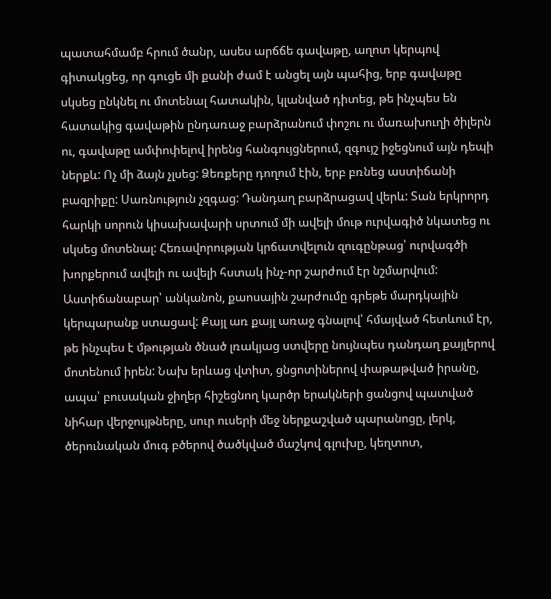պատահմամբ հրում ծանր, ասես արճճե գավաթը, աղոտ կերպով գիտակցեց, որ գուցե մի քանի ժամ է անցել այն պահից, երբ գավաթը սկսեց ընկնել ու մոտենալ հատակին, կլանված դիտեց, թե ինչպես են հատակից գավաթին ընդառաջ բարձրանում փոշու ու մառախուղի ծիլերն ու, գավաթը ամփոփելով իրենց հանգույցներում, զգույշ իջեցնում այն դեպի ներքև: Ոչ մի ձայն չլսեց: Ձեռքերը դողում էին, երբ բռնեց աստիճանի բազրիքը: Սառնություն չզգաց: Դանդաղ բարձրացավ վերև: Տան երկրորդ հարկի սորուն կիսախավարի սրտում մի ավելի մութ ուրվագիծ նկատեց ու սկսեց մոտենալ: Հեռավորության կրճատվելուն զուգընթաց՝ ուրվագծի խորքերում ավելի ու ավելի հստակ ինչ-որ շարժում էր նշմարվում: Աստիճանաբար՝ անկանոն, քաոսային շարժումը գրեթե մարդկային կերպարանք ստացավ: Քայլ առ քայլ առաջ գնալով՝ հմայված հետևում էր, թե ինչպես է մթության ծնած լռակյաց ստվերը նույնպես դանդաղ քայլերով մոտենում իրեն: Նախ երևաց վտիտ, ցնցոտիներով փաթաթված իրանը, ապա՝ բուսական ջիղեր հիշեցնող կարծր երակների ցանցով պատված նիհար վերջույթները, սուր ուսերի մեջ ներքաշված պարանոցը, լերկ, ծերունական մուգ բծերով ծածկված մաշկով գլուխը, կեղտոտ,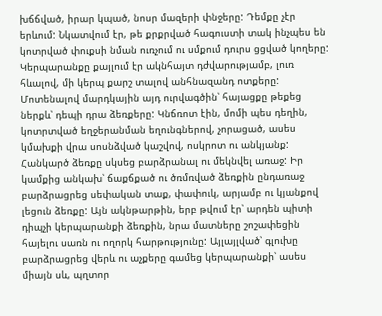խճճված, իրար կպած, նոսր մազերի փնջերը: Դեմքը չէր երևում: Նկատվում էր, թե քրքրված հագուստի տակ ինչպես են կոտրված փուքսի նման ուռչում ու սմքում դուրս ցցված կողերը: Կերպարանքը քայլում էր ակնհայտ դժվարությամբ, լուռ հևալով, մի կերպ քարշ տալով անհնազանդ ոտքերը: Մոտենալով մարդկային այդ ուրվագծին՝ հայացքը թեքեց ներքև՝ դեպի դրա ձեռքերը: Կնճռոտ էին, մոմի պես դեղին, կոտրտված եղջերանման եղունգներով, չորացած, ասես կմախքի վրա սոսնձված կաշվով, ոսկրոտ ու անկյանք: Հանկարծ ձեռքը սկսեց բարձրանալ ու մեկնվել առաջ: Իր կամքից անկախ՝ ճաքճքած ու ծռմռված ձեռքին ընդառաջ բարձրացրեց սեփական տաք, փափուկ, արյամբ ու կյանքով լեցուն ձեռքը: Այն ակնթարթին, երբ թվում էր՝ արդեն պիտի դիպչի կերպարանքի ձեռքին, նրա մատները շոշափեցին հայելու սառն ու ողորկ հարթությունը: Այլայլված՝ գլուխը բարձրացրեց վերև ու աչքերը գամեց կերպարանքի՝ ասես միայն սև, պղտոր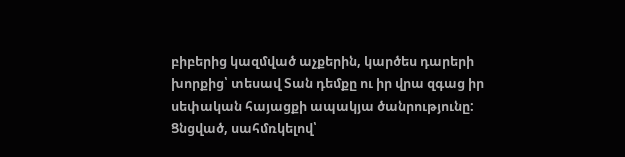բիբերից կազմված աչքերին, կարծես դարերի խորքից՝ տեսավ Տան դեմքը ու իր վրա զգաց իր սեփական հայացքի ապակյա ծանրությունը: Ցնցված, սահմռկելով՝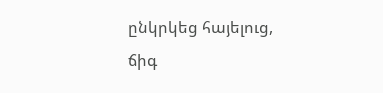ընկրկեց հայելուց, ճիգ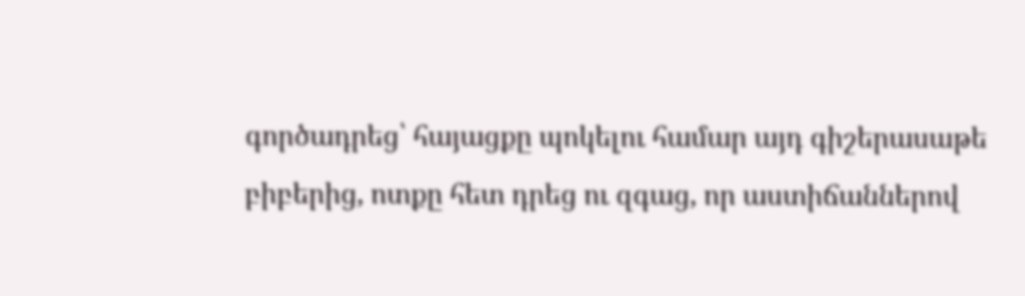գործադրեց՝ հայացքը պոկելու համար այդ գիշերասաթե բիբերից, ոտքը հետ դրեց ու զգաց, որ աստիճաններով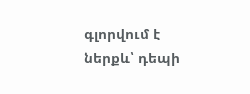գլորվում է ներքև՝ դեպի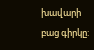խավարի բաց գիրկը: